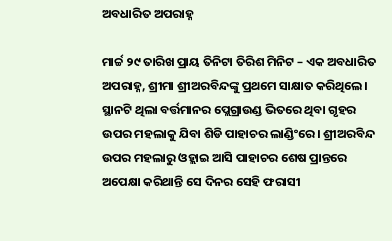ଅବଧାରିତ ଅପରାହ୍ନ

ମାର୍ଚ୍ଚ ୨୯ ତାରିଖ ପ୍ରାୟ ତିନିଟା ତିରିଶ ମିନିଟ – ଏକ ଅବଧାରିତ ଅପରାହ୍ନ, ଶ୍ରୀମା ଶ୍ରୀଅରବିନ୍ଦଙ୍କୁ ପ୍ରଥମେ ସାକ୍ଷାତ କରିଥିଲେ। ସ୍ଥାନଟି ଥିଲା ବର୍ତ୍ତମାନର ପ୍ଲେଗ୍ରାଉଣ୍ଡ ଭିତରେ ଥିବା ଗୃହର ଉପର ମହଲାକୁ ଯିବା ଶିଡି ପାହାଚର ଲାଣ୍ଡିଂରେ। ଶ୍ରୀଅରବିନ୍ଦ ଉପର ମହଲାରୁ ଓହ୍ଲାଇ ଆସି ପାହାଚର ଶେଷ ପ୍ରାନ୍ତରେ ଅପେକ୍ଷା କରିଥାନ୍ତି ସେ ଦିନର ସେହି ଫରାସୀ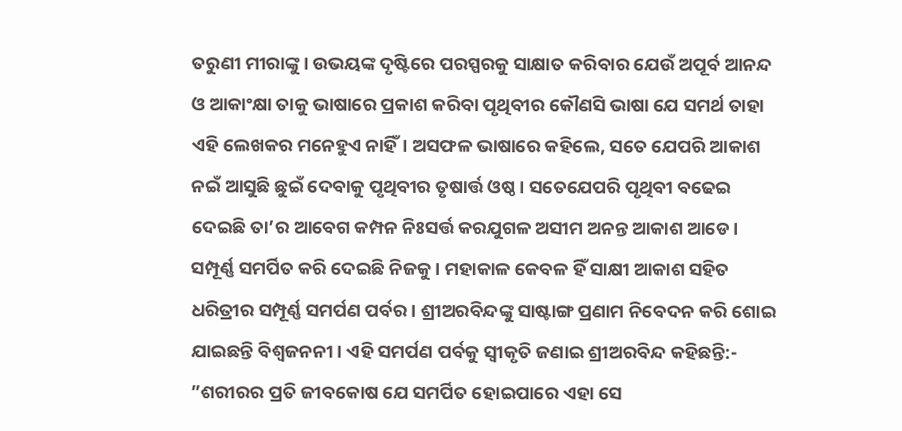ତରୁଣୀ ମୀରାଙ୍କୁ। ଉଭୟଙ୍କ ଦୃଷ୍ଟିରେ ପରସ୍ପରକୁ ସାକ୍ଷାତ କରିବାର ଯେଉଁ ଅପୂର୍ବ ଆନନ୍ଦ ଓ ଆକାଂକ୍ଷା ତାକୁ ଭାଷାରେ ପ୍ରକାଶ କରିବା ପୃଥିବୀର କୌଣସି ଭାଷା ଯେ ସମର୍ଥ ତାହା ଏହି ଲେଖକର ମନେହୁଏ ନାହିଁ। ଅସଫଳ ଭାଷାରେ କହିଲେ, ସତେ ଯେପରି ଆକାଶ ନଇଁ ଆସୁଛି ଛୁଇଁ ଦେବାକୁ ପୃଥିବୀର ତୃଷାର୍ତ୍ତ ଓଷ୍ଠ। ସତେଯେପରି ପୃଥିବୀ ବଢେଇ ଦେଇଛି ତା’ର ଆବେଗ କମ୍ପନ ନିଃସର୍ତ୍ତ କରଯୁଗଳ ଅସୀମ ଅନନ୍ତ ଆକାଶ ଆଡେ। ସମ୍ପୂର୍ଣ୍ଣ ସମର୍ପିତ କରି ଦେଇଛି ନିଜକୁ। ମହାକାଳ କେବଳ ହିଁ ସାକ୍ଷୀ ଆକାଶ ସହିତ ଧରିତ୍ରୀର ସମ୍ପୂର୍ଣ୍ଣ ସମର୍ପଣ ପର୍ବର। ଶ୍ରୀଅରବିନ୍ଦଙ୍କୁ ସାଷ୍ଟାଙ୍ଗ ପ୍ରଣାମ ନିବେଦନ କରି ଶୋଇ ଯାଇଛନ୍ତି ବିଶ୍ୱଜନନୀ। ଏହି ସମର୍ପଣ ପର୍ବକୁ ସ୍ବୀକୃତି ଜଣାଇ ଶ୍ରୀଅରବିନ୍ଦ କହିଛନ୍ତି:- ”ଶରୀରର ପ୍ରତି ଜୀବକୋଷ ଯେ ସମର୍ପିତ ହୋଇପାରେ ଏହା ସେ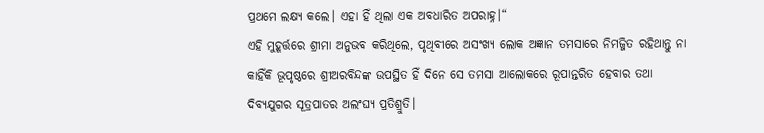ପ୍ରଥମେ ଲକ୍ଷ୍ୟ କଲେ। ଏହା ହିଁ ଥିଲା ଏକ ଅବଧାରିତ ଅପରାହ୍ନ।“
ଏହି ମୁହୂର୍ତ୍ତରେ ଶ୍ରୀମା ଅନୁଭବ କରିଥିଲେ, ପୃଥିବୀରେ ଅସଂଖ୍ୟ ଲୋକ ଅଜ୍ଞାନ ତମସାରେ ନିମଜ୍ଜିତ ରହିଥାନ୍ତୁ ନା କାହିଁକି ଭୂପୃଷ୍ଠରେ ଶ୍ରୀଅରବିନ୍ଦଙ୍କ ଉପସ୍ଥିତ ହିଁ ଦିନେ ସେ ତମସା ଆଲୋକରେ ରୂପାନ୍ତରିତ ହେବାର ତଥା ଦିବ୍ୟଯୁଗର ସୂତ୍ରପାତର ଅଲଂଘ୍ୟ ପ୍ରତିଶ୍ରୁତି।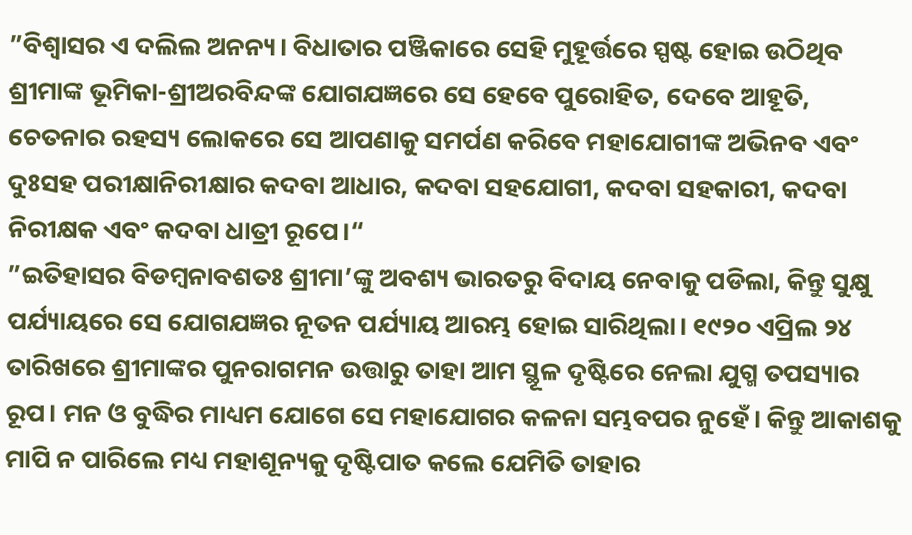”ବିଶ୍ୱାସର ଏ ଦଲିଲ ଅନନ୍ୟ। ବିଧାତାର ପଞ୍ଜିକାରେ ସେହି ମୁହୂର୍ତ୍ତରେ ସ୍ପଷ୍ଟ ହୋଇ ଉଠିଥିବ ଶ୍ରୀମାଙ୍କ ଭୂମିକା-ଶ୍ରୀଅରବିନ୍ଦଙ୍କ ଯୋଗଯଜ୍ଞରେ ସେ ହେବେ ପୁରୋହିତ, ଦେବେ ଆହୂତି, ଚେତନାର ରହସ୍ୟ ଲୋକରେ ସେ ଆପଣାକୁ ସମର୍ପଣ କରିବେ ମହାଯୋଗୀଙ୍କ ଅଭିନବ ଏବଂ ଦୁଃସହ ପରୀକ୍ଷାନିରୀକ୍ଷାର କଦବା ଆଧାର, କଦବା ସହଯୋଗୀ, କଦବା ସହକାରୀ, କଦବା ନିରୀକ୍ଷକ ଏବଂ କଦବା ଧାତ୍ରୀ ରୂପେ।“
”ଇତିହାସର ବିଡମ୍ବନାବଶତଃ ଶ୍ରୀମା’ଙ୍କୁ ଅବଶ୍ୟ ଭାରତରୁ ବିଦାୟ ନେବାକୁ ପଡିଲା, କିନ୍ତୁ ସୁକ୍ଷୁ ପର୍ଯ୍ୟାୟରେ ସେ ଯୋଗଯଜ୍ଞର ନୂତନ ପର୍ଯ୍ୟାୟ ଆରମ୍ଭ ହୋଇ ସାରିଥିଲା। ୧୯୨୦ ଏପ୍ରିଲ ୨୪ ତାରିଖରେ ଶ୍ରୀମାଙ୍କର ପୁନରାଗମନ ଉତ୍ତାରୁ ତାହା ଆମ ସ୍ଥୂଳ ଦୃଷ୍ଟିରେ ନେଲା ଯୁଗ୍ମ ତପସ୍ୟାର ରୂପ। ମନ ଓ ବୁଦ୍ଧିର ମାଧ୍ୟମ ଯୋଗେ ସେ ମହାଯୋଗର କଳନା ସମ୍ଭବପର ନୁହେଁ। କିନ୍ତୁ ଆକାଶକୁ ମାପି ନ ପାରିଲେ ମଧ୍ୟ ମହାଶୂନ୍ୟକୁ ଦୃଷ୍ଟିପାତ କଲେ ଯେମିତି ତାହାର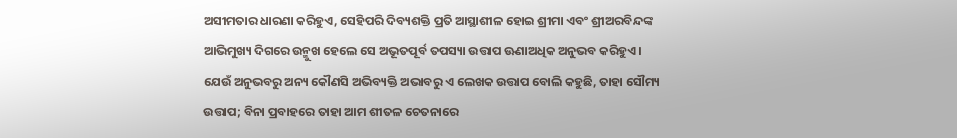ଅସୀମତାର ଧାରଣା କରିହୁଏ, ସେହିପରି ଦିବ୍ୟଶକ୍ତି ପ୍ରତି ଆସ୍ଥାଶୀଳ ହୋଇ ଶ୍ରୀମା ଏବଂ ଶ୍ରୀଅରବିନ୍ଦଙ୍କ ଆଭିମୁଖ୍ୟ ଦିଗରେ ଉନ୍ମୁଖ ହେଲେ ସେ ଅଭୂତପୂର୍ବ ତପସ୍ୟା ଉତ୍ତାପ ଊଣାଅଧିକ ଅନୁଭବ କରିହୁଏ। ଯେଉଁ ଅନୁଭବରୁ ଅନ୍ୟ କୌଣସି ଅଭିବ୍ୟକ୍ତି ଅଭାବରୁ ଏ ଲେଖକ ଉତ୍ତାପ ବୋଲି କହୁଛି, ତାହା ସୌମ୍ୟ ଉତ୍ତାପ; ବିନା ପ୍ରବାହରେ ତାହା ଆମ ଶୀତଳ ଚେତନାରେ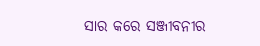ସାର କରେ ସଞ୍ଜୀବନୀର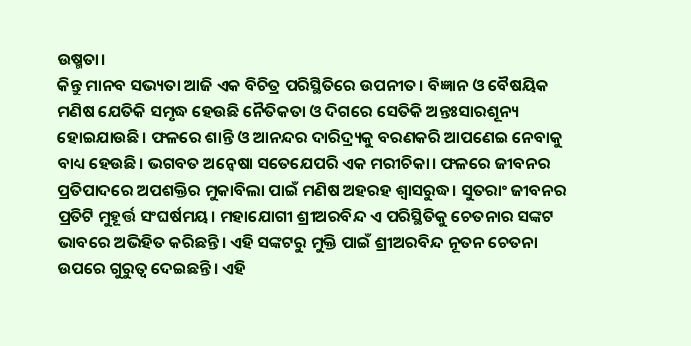ଉଷ୍ମତା।
କିନ୍ତୁ ମାନବ ସଭ୍ୟତା ଆଜି ଏକ ବିଚିତ୍ର ପରିସ୍ଥିତିରେ ଉପନୀତ। ବିଜ୍ଞାନ ଓ ବୈଷୟିକ ମଣିଷ ଯେତିକି ସମୃଦ୍ଧ ହେଉଛି ନୈତିକତା ଓ ଦିଗରେ ସେତିକି ଅନ୍ତଃସାରଶୂନ୍ୟ ହୋଇଯାଉଛି। ଫଳରେ ଶାନ୍ତି ଓ ଆନନ୍ଦର ଦାରିଦ୍ର୍ୟକୁ ବରଣକରି ଆପଣେଇ ନେବାକୁ ବାଧ୍ୟ ହେଉଛି। ଭଗବତ ଅନ୍ବେଷା ସତେଯେପରି ଏକ ମରୀଚିକା। ଫଳରେ ଜୀବନର ପ୍ରତିପାଦରେ ଅପଶକ୍ତିର ମୁକାବିଲା ପାଇଁ ମଣିଷ ଅହରହ ଶ୍ୱାସରୁଦ୍ଧ। ସୁତରାଂ ଜୀବନର ପ୍ରତିଟି ମୁହୂର୍ତ୍ତ ସଂଘର୍ଷମୟ। ମହାଯୋଗୀ ଶ୍ରୀଅରବିନ୍ଦ ଏ ପରିସ୍ଥିତିକୁ ଚେତନାର ସଙ୍କଟ ଭାବରେ ଅଭିହିତ କରିଛନ୍ତି। ଏହି ସଙ୍କଟରୁ ମୁକ୍ତି ପାଇଁ ଶ୍ରୀଅରବିନ୍ଦ ନୂତନ ଚେତନା ଉପରେ ଗୁରୁତ୍ୱ ଦେଇଛନ୍ତି। ଏହି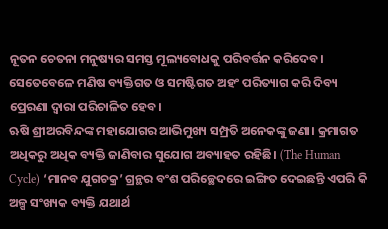ନୂତନ ଚେତନା ମନୁଷ୍ୟର ସମସ୍ତ ମୂଲ୍ୟବୋଧକୁ ପରିବର୍ତ୍ତନ କରିଦେବ। ସେତେବେଳେ ମଣିଷ ବ୍ୟକ୍ତିଗତ ଓ ସମଷ୍ଟିଗତ ଅହଂ ପରିତ୍ୟାଗ କରି ଦିବ୍ୟ ପ୍ରେରଣା ଦ୍ୱାରା ପରିଚାଳିତ ହେବ।
ଋଷି ଶ୍ରୀଅରବିନ୍ଦଙ୍କ ମହାଯୋଗର ଆଭିମୁଖ୍ୟ ସମ୍ପ୍ରତି ଅନେକଙ୍କୁ ଜଣା। କ୍ରମାଗତ ଅଧିକରୁ ଅଧିକ ବ୍ୟକ୍ତି ଜାଣିବାର ସୁଯୋଗ ଅବ୍ୟାହତ ରହିଛି। (The Human Cycle) ‘ମାନବ ଯୁଗଚକ୍ର’ ଗ୍ରନ୍ଥର ବଂଶ ପରିଚ୍ଛେଦରେ ଇଙ୍ଗିତ ଦେଇଛନ୍ତି ଏପରି କି ଅଳ୍ପ ସଂଖ୍ୟକ ବ୍ୟକ୍ତି ଯଥାର୍ଥ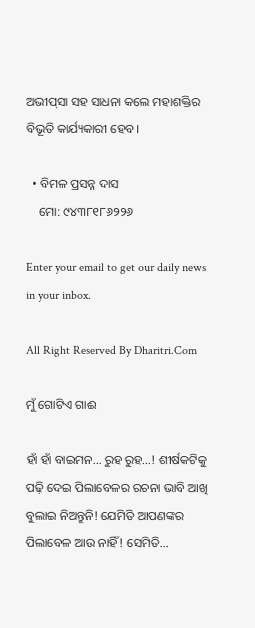ଅଭୀପ୍‌ସା ସହ ସାଧନା କଲେ ମହାଶକ୍ତିର ବିଭୂତି କାର୍ଯ୍ୟକାରୀ ହେବ।

  • ବିମଳ ପ୍ରସନ୍ନ ଦାସ
    ମୋ: ୯୪୩୮୧୮୬୨୨୬

Enter your email to get our daily news in your inbox.

All Right Reserved By Dharitri.Com

ମୁଁ ଗୋଟିଏ ଗାଈ

ହାଁ ହାଁ ବାଇମନ… ରୁହ ରୁହ…! ଶୀର୍ଷକଟିକୁ ପଢ଼ି ଦେଇ ପିଲାବେଳର ରଚନା ଭାବି ଆଖି ବୁଲାଇ ନିଅନ୍ତୁନି! ଯେମିତି ଆପଣଙ୍କର ପିଲାବେଳ ଆଉ ନାହିଁ! ସେମିତି…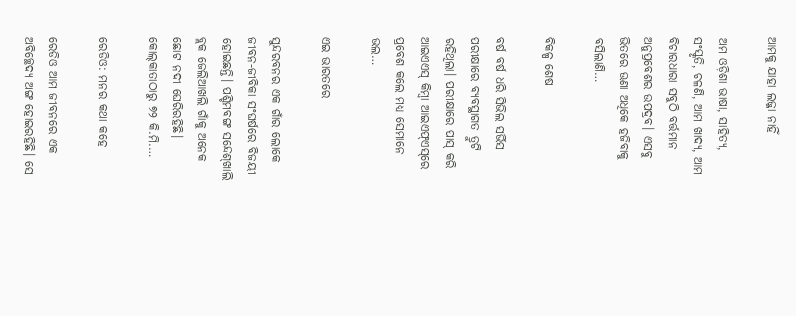ଆମକୁ ଯାହା ଲଜ୍ଜା ନାହିଁ

ଅମ ଓଡ଼ିଶା ଭାଷା, ସାହିତ୍ୟ, ସଂସ୍କୃତି, ଚଳଣି, ଆମ ଖାଦ୍ୟ, ଆମ ବିଚାରଧାରା ସବୁଠି ବର୍ତ୍ତମାନ ଅନୁପ୍ରବେଶର ଉପଦ୍ରବ। ଏସବୁ ଭିତରେ ଊଣା ଅଧିକେ ହଜିବାକୁ ବସିଲାଣି…

ବିକଳ୍ପ ଶେଷ

ବର୍ଷ ବର୍ଷ ଧରି ସିଭିଲ ସର୍ଭିସ ପରୀକ୍ଷାରେ ବ୍ୟବସ୍ଥାଗତ ତ୍ରୁଟି ରହିଥିଲା। ପରୀକ୍ଷାରେ ପାସ୍‌ କରି ଆଇଏଏସ୍‌ କିମ୍ବା ଆଇଏଫ୍‌ଏସ୍‌ରେ ପ୍ରବେଶ କଲେ ମଧ୍ୟ ସେମାନେ ଭଲ…

ଏଇ ଭାରତରେ

ସୁନ୍ଦରବନର ଏକ ଗାଁର ଲୋକେ ଜୀବନ-ଜୀବିକା ସଂଘର୍ଷରେ ବିଜୟୀ ହୋଇଛନ୍ତି। ପଶ୍ଚିମବଙ୍ଗ ସନ୍ଦେଶ୍‌ଖାଲି ବ୍ଲକ ଜେଲିଆଖଲି ଗାଁକୁ ଅନେକ ଛୋଟ ନଦୀ ଘେରିରହିଛି। କୋଲ୍‌କାତାଠାରୁ ୭୨ କି.ମି.…

ରେଡିଓ: ମନର କଥା କହେ

ରେଡିଓ ଆମ ଜୀବନରେ ଏକ ଅବିଚ୍ଛେଦ୍ୟ ଅଙ୍ଗ ହୋଇରହିଛି। ସେ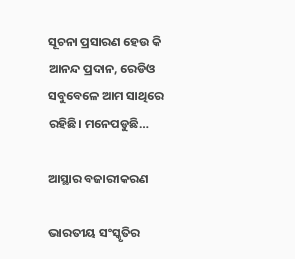ସୂଚନା ପ୍ରସାରଣ ହେଉ କି ଆନନ୍ଦ ପ୍ରଦାନ, ରେଡିଓ ସବୁବେଳେ ଆମ ସାଥିରେ ରହିଛି। ମନେପଡୁଛି…

ଆସ୍ଥାର ବଜାରୀକରଣ

ଭାରତୀୟ ସଂସ୍କୃତିର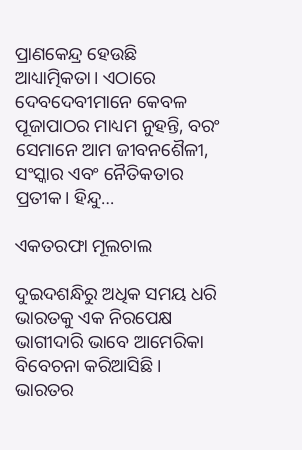ପ୍ରାଣକେନ୍ଦ୍ର ହେଉଛି ଆଧ୍ୟାତ୍ମିକତା। ଏଠାରେ ଦେବଦେବୀମାନେ କେବଳ ପୂଜାପାଠର ମାଧ୍ୟମ ନୁହନ୍ତି, ବରଂ ସେମାନେ ଆମ ଜୀବନଶୈଳୀ, ସଂସ୍କାର ଏବଂ ନୈତିକତାର ପ୍ରତୀକ। ହିନ୍ଦୁ…

ଏକତରଫା ମୂଲଚାଲ

ଦୁଇଦଶନ୍ଧିରୁ ଅଧିକ ସମୟ ଧରି ଭାରତକୁ ଏକ ନିରପେକ୍ଷ ଭାଗୀଦାରି ଭାବେ ଆମେରିକା ବିବେଚନା କରିଆସିଛି। ଭାରତର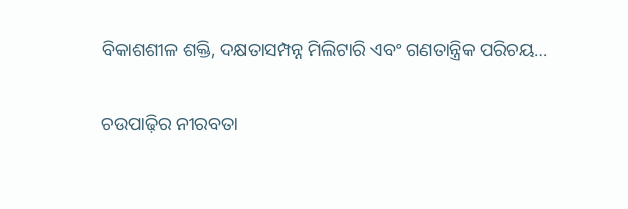ବିକାଶଶୀଳ ଶକ୍ତି, ଦକ୍ଷତାସମ୍ପନ୍ନ ମିଲିଟାରି ଏବଂ ଗଣତାନ୍ତ୍ରିକ ପରିଚୟ…

ଚଉପାଢ଼ିର ନୀରବତା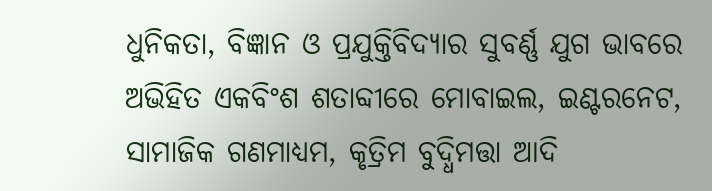ଧୁନିକତା, ବିଜ୍ଞାନ ଓ ପ୍ରଯୁକ୍ତିବିଦ୍ୟାର ସୁବର୍ଣ୍ଣ ଯୁଗ ଭାବରେ ଅଭିହିତ ଏକବିଂଶ ଶତାବ୍ଦୀରେ ମୋବାଇଲ, ଇଣ୍ଟରନେଟ, ସାମାଜିକ ଗଣମାଧ୍ୟମ, କୃତ୍ରିମ ବୁଦ୍ଧିମତ୍ତା ଆଦି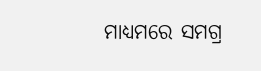ମାଧ୍ୟମରେ ସମଗ୍ର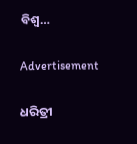ବିଶ୍ୱ…

Advertisement

ଧରିତ୍ରୀ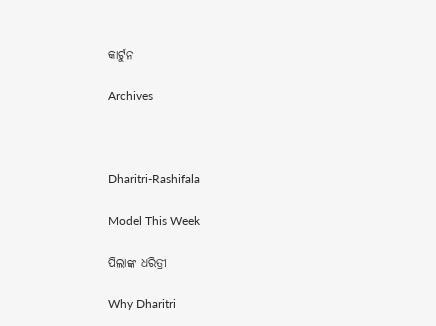କାର୍ଟୁନ

Archives



Dharitri-Rashifala

Model This Week

ପିଲାଙ୍କ ଧରିତ୍ରୀ

Why Dharitri